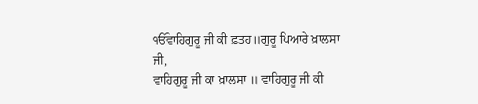ੴਵਾਹਿਗੁਰੂ ਜੀ ਕੀ ਫ਼ਤਹ॥ਗੁਰੂ ਪਿਆਰੇ ਖ਼ਾਲਸਾ ਜੀ,
ਵਾਹਿਗੁਰੂ ਜੀ ਕਾ ਖ਼ਾਲਸਾ ॥ ਵਾਹਿਗੁਰੂ ਜੀ ਕੀ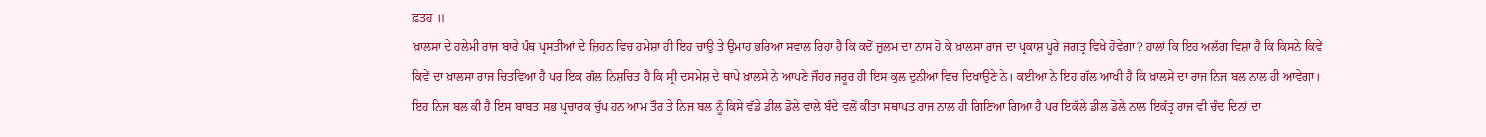ਫ਼ਤਹ ॥
ਖ਼ਾਲਸਾ ਦੇ ਹਲੇਮੀ ਰਾਜ ਬਾਰੇ ਪੰਥ ਪ੍ਰਸਤੀਆਂ ਦੇ ਜ਼ਿਹਨ ਵਿਚ ਹਮੇਸ਼ਾ ਹੀ ਇਹ ਚਾਉ ਤੇ ਉਮਾਹ ਭਰਿਆ ਸਵਾਲ ਰਿਹਾ ਹੈ ਕਿ ਕਦੋਂ ਜ਼ੁਲਮ ਦਾ ਨਾਸ ਹੋ ਕੇ ਖ਼ਾਲਸਾ ਰਾਜ ਦਾ ਪ੍ਰਕਾਸ਼ ਪੂਰੇ ਜਗਤ੍ਰ ਵਿਖੇ ਹੋਵੇਗਾ? ਹਾਲਾਂ ਕਿ ਇਹ ਅਲੱਗ ਵਿਸ਼ਾ ਹੈ ਕਿ ਕਿਸਨੇ ਕਿਵੇਂ ਕਿਵੇਂ ਦਾ ਖ਼ਾਲਸਾ ਰਾਜ ਚਿਤਵਿਆ ਹੈ ਪਰ ਇਕ ਗੱਲ ਨਿਸ਼ਚਿਤ ਹੈ ਕਿ ਸ੍ਰੀ ਦਸਮੇਸ਼ ਦੇ ਥਾਪੇ ਖ਼ਾਲਸੇ ਨੇ ਆਪਣੇ ਜੌਹਰ ਜਰੂਰ ਹੀ ਇਸ ਕੁਲ ਦੁਨੀਆ ਵਿਚ ਦਿਖਾਉਣੇ ਨੇ। ਕਈਆ ਨੇ ਇਹ ਗੱਲ ਆਖੀ ਹੈ ਕਿ ਖ਼ਾਲਸੇ ਦਾ ਰਾਜ ਨਿਜ ਬਲ ਨਾਲ ਹੀ ਆਵੇਗਾ। ਇਹ ਨਿਜ ਬਲ ਕੀ ਹੈ ਇਸ ਬਾਬਤ ਸਭ ਪ੍ਰਚਾਰਕ ਚੁੱਪ ਹਨ ਆਮ ਤੌਰ ਤੇ ਨਿਜ ਬਲ ਨੂੰ ਕਿਸੇ ਵੱਡੇ ਡੀਲ ਡੋਲੇ ਵਾਲੇ ਬੰਦੇ ਵਲੋਂ ਕੀਤਾ ਸਥਾਪਤ ਰਾਜ ਨਾਲ ਹੀ ਗਿਣਿਆ ਗਿਆ ਹੈ ਪਰ ਇਕੱਲੇ ਡੀਲ ਡੋਲੇ ਨਾਲ ਇਕੱਤ੍ਰ ਰਾਜ ਵੀ ਚੰਦ ਦਿਨਾਂ ਦਾ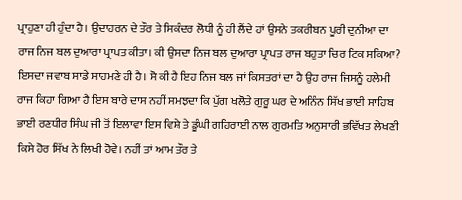ਪ੍ਰਾਹੁਣਾ ਹੀ ਹੁੰਦਾ ਹੈ। ਉਦਾਹਰਨ ਦੇ ਤੌਰ ਤੇ ਸਿਕੰਦਰ ਲੋਧੀ ਨੂੰ ਹੀ ਲੈਂਦੇ ਹਾਂ ਉਸਨੇ ਤਕਰੀਬਨ ਪੂਰੀ ਦੁਨੀਆ ਦਾ ਰਾਜ ਨਿਜ ਬਲ ਦੁਆਰਾ ਪ੍ਰਾਪਤ ਕੀਤਾ। ਕੀ ਉਸਦਾ ਨਿਜ ਬਲ ਦੁਆਰਾ ਪ੍ਰਾਪਤ ਰਾਜ ਬਹੁਤਾ ਚਿਰ ਟਿਕ ਸਕਿਆ? ਇਸਦਾ ਜਵਾਬ ਸਾਡੇ ਸਾਹਮਣੇ ਹੀ ਹੈ। ਸੋ ਕੀ ਹੈ ਇਹ ਨਿਜ ਬਲ ਜਾਂ ਕਿਸਤਰਾਂ ਦਾ ਹੈ ਉਹ ਰਾਜ ਜਿਸਨੂੰ ਹਲੇਮੀ ਰਾਜ ਕਿਹਾ ਗਿਆ ਹੈ ਇਸ ਬਾਰੇ ਦਾਸ ਨਹੀਂ ਸਮਝਦਾ ਕਿ ਪੁੱਗ ਖਲੋਤੇ ਗੁਰੂ ਘਰ ਦੇ ਅਨਿੰਨ ਸਿੱਖ ਭਾਈ ਸਾਹਿਬ ਭਾਈ ਰਣਧੀਰ ਸਿੰਘ ਜੀ ਤੋਂ ਇਲਾਵਾ ਇਸ ਵਿਸ਼ੇ ਤੇ ਡੂੰਘੀ ਗਹਿਰਾਈ ਨਾਲ ਗੁਰਮਤਿ ਅਨੁਸਾਰੀ ਭਵਿੱਖਤ ਲੇਖਣੀ ਕਿਸੇ ਹੋਰ ਸਿੱਖ ਨੇ ਲਿਖੀ ਹੋਵੇ। ਨਹੀਂ ਤਾਂ ਆਮ ਤੌਰ ਤੇ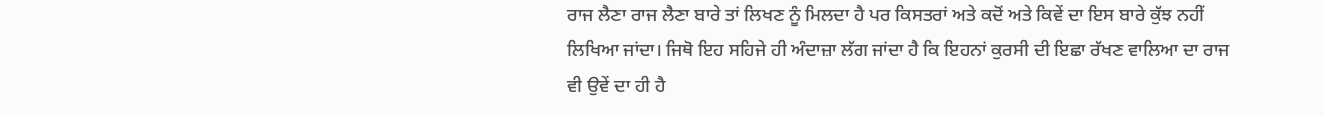ਰਾਜ ਲੈਣਾ ਰਾਜ ਲੈਣਾ ਬਾਰੇ ਤਾਂ ਲਿਖਣ ਨੂੰ ਮਿਲਦਾ ਹੈ ਪਰ ਕਿਸਤਰਾਂ ਅਤੇ ਕਦੋਂ ਅਤੇ ਕਿਵੇਂ ਦਾ ਇਸ ਬਾਰੇ ਕੁੱਝ ਨਹੀਂ ਲਿਖਿਆ ਜਾਂਦਾ। ਜਿਥੋ ਇਹ ਸਹਿਜੇ ਹੀ ਅੰਦਾਜ਼ਾ ਲੱਗ ਜਾਂਦਾ ਹੈ ਕਿ ਇਹਨਾਂ ਕੁਰਸੀ ਦੀ ਇਛਾ ਰੱਖਣ ਵਾਲਿਆ ਦਾ ਰਾਜ ਵੀ ਉਵੇਂ ਦਾ ਹੀ ਹੈ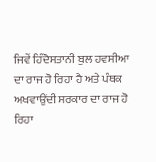ਜਿਵੇਂ ਹਿੰਦੋਸਤਾਨੀ ਬੁਲ ਹਵਸੀਆ ਦਾ ਰਾਜ ਹੋ ਰਿਹਾ ਹੈ ਅਤੇ ਪੰਥਕ ਅਖਵਾਉਂਦੀ ਸਰਕਾਰ ਦਾ ਰਾਜ ਹੋ ਰਿਹਾ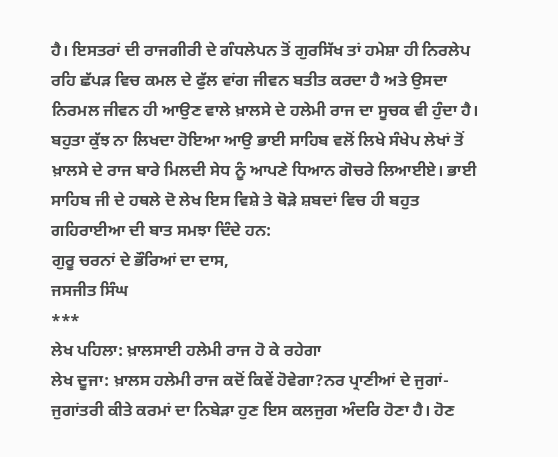ਹੈ। ਇਸਤਰਾਂ ਦੀ ਰਾਜਗੀਰੀ ਦੇ ਗੰਧਲੇਪਨ ਤੋਂ ਗੁਰਸਿੱਖ ਤਾਂ ਹਮੇਸ਼ਾ ਹੀ ਨਿਰਲੇਪ ਰਹਿ ਛੱਪੜ ਵਿਚ ਕਮਲ ਦੇ ਫੁੱਲ ਵਾਂਗ ਜੀਵਨ ਬਤੀਤ ਕਰਦਾ ਹੈ ਅਤੇ ਉਸਦਾ ਨਿਰਮਲ ਜੀਵਨ ਹੀ ਆਉਣ ਵਾਲੇ ਖ਼ਾਲਸੇ ਦੇ ਹਲੇਮੀ ਰਾਜ ਦਾ ਸੂਚਕ ਵੀ ਹੁੰਦਾ ਹੈ। ਬਹੁਤਾ ਕੁੱਝ ਨਾ ਲਿਖਦਾ ਹੋਇਆ ਆਉ ਭਾਈ ਸਾਹਿਬ ਵਲੋਂ ਲਿਖੇ ਸੰਖੇਪ ਲੇਖਾਂ ਤੋਂ ਖ਼ਾਲਸੇ ਦੇ ਰਾਜ ਬਾਰੇ ਮਿਲਦੀ ਸੇਧ ਨੂੰ ਆਪਣੇ ਧਿਆਨ ਗੋਚਰੇ ਲਿਆਈਏ। ਭਾਈ ਸਾਹਿਬ ਜੀ ਦੇ ਹਥਲੇ ਦੋ ਲੇਖ ਇਸ ਵਿਸ਼ੇ ਤੇ ਥੋੜੇ ਸ਼ਬਦਾਂ ਵਿਚ ਹੀ ਬਹੁਤ ਗਹਿਰਾਈਆ ਦੀ ਬਾਤ ਸਮਝਾ ਦਿੰਦੇ ਹਨ:
ਗੁਰੂ ਚਰਨਾਂ ਦੇ ਭੌਰਿਆਂ ਦਾ ਦਾਸ,
ਜਸਜੀਤ ਸਿੰਘ
***
ਲੇਖ ਪਹਿਲਾ: ਖ਼ਾਲਸਾਈ ਹਲੇਮੀ ਰਾਜ ਹੋ ਕੇ ਰਹੇਗਾ
ਲੇਖ ਦੂਜਾ: ਖ਼ਾਲਸ ਹਲੇਮੀ ਰਾਜ ਕਦੋਂ ਕਿਵੇਂ ਹੋਵੇਗਾ?ਨਰ ਪ੍ਰਾਣੀਆਂ ਦੇ ਜੁਗਾਂ-ਜੁਗਾਂਤਰੀ ਕੀਤੇ ਕਰਮਾਂ ਦਾ ਨਿਬੇੜਾ ਹੁਣ ਇਸ ਕਲਜੁਗ ਅੰਦਰਿ ਹੋਣਾ ਹੈ। ਹੋਣ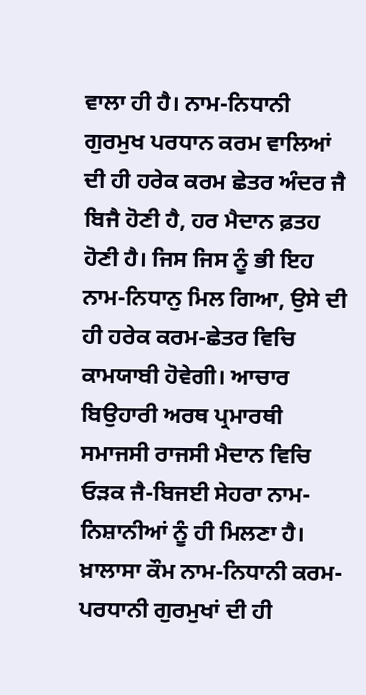ਵਾਲਾ ਹੀ ਹੈ। ਨਾਮ-ਨਿਧਾਨੀ ਗੁਰਮੁਖ ਪਰਧਾਨ ਕਰਮ ਵਾਲਿਆਂ ਦੀ ਹੀ ਹਰੇਕ ਕਰਮ ਛੇਤਰ ਅੰਦਰ ਜੈ ਬਿਜੈ ਹੋਣੀ ਹੈ, ਹਰ ਮੈਦਾਨ ਫ਼ਤਹ ਹੋਣੀ ਹੈ। ਜਿਸ ਜਿਸ ਨੂੰ ਭੀ ਇਹ ਨਾਮ-ਨਿਧਾਨੁ ਮਿਲ ਗਿਆ, ਉਸੇ ਦੀ ਹੀ ਹਰੇਕ ਕਰਮ-ਛੇਤਰ ਵਿਚਿ ਕਾਮਯਾਬੀ ਹੋਵੇਗੀ। ਆਚਾਰ ਬਿਉਹਾਰੀ ਅਰਥ ਪ੍ਰਮਾਰਥੀ ਸਮਾਜਸੀ ਰਾਜਸੀ ਮੈਦਾਨ ਵਿਚਿ ਓੜਕ ਜੈ-ਬਿਜਈ ਸੇਹਰਾ ਨਾਮ-ਨਿਸ਼ਾਨੀਆਂ ਨੂੰ ਹੀ ਮਿਲਣਾ ਹੈ। ਖ਼ਾਲਾਸਾ ਕੌਮ ਨਾਮ-ਨਿਧਾਨੀ ਕਰਮ-ਪਰਧਾਨੀ ਗੁਰਮੁਖਾਂ ਦੀ ਹੀ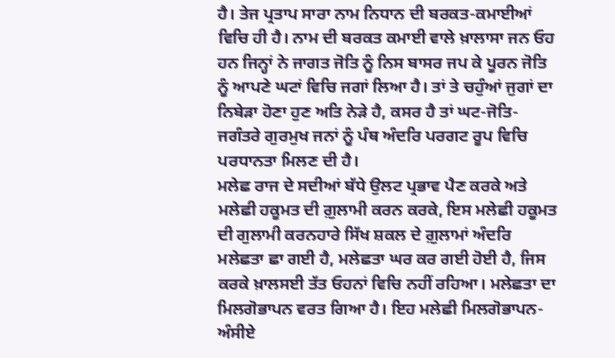ਹੈ। ਤੇਜ ਪ੍ਰਤਾਪ ਸਾਰਾ ਨਾਮ ਨਿਧਾਨ ਦੀ ਬਰਕਤ-ਕਮਾਈਆਂ ਵਿਚਿ ਹੀ ਹੈ। ਨਾਮ ਦੀ ਬਰਕਤ ਕਮਾਈ ਵਾਲੇ ਖ਼ਾਲਾਸਾ ਜਨ ਓਹ ਹਨ ਜਿਨ੍ਹਾਂ ਨੇ ਜਾਗਤ ਜੋਤਿ ਨੂੰ ਨਿਸ ਬਾਸਰ ਜਪ ਕੇ ਪੂਰਨ ਜੋਤਿ ਨੂੰ ਆਪਣੇ ਘਟਾਂ ਵਿਚਿ ਜਗਾਂ ਲਿਆ ਹੈ। ਤਾਂ ਤੇ ਚਹੁੰਆਂ ਜੁਗਾਂ ਦਾ ਨਿਬੇੜਾ ਹੋਣਾ ਹੁਣ ਅਤਿ ਨੇੜੇ ਹੈ, ਕਸਰ ਹੈ ਤਾਂ ਘਟ-ਜੋਤਿ-ਜਗੰਤਰੇ ਗੁਰਮੁਖ ਜਨਾਂ ਨੂੰ ਪੰਥ ਅੰਦਰਿ ਪਰਗਟ ਰੂਪ ਵਿਚਿ ਪਰਧਾਨਤਾ ਮਿਲਣ ਦੀ ਹੈ।
ਮਲੇਛ ਰਾਜ ਦੇ ਸਦੀਆਂ ਬੱਧੇ ਉਲਟ ਪ੍ਰਭਾਵ ਪੈਣ ਕਰਕੇ ਅਤੇ ਮਲੇਛੀ ਹਕੂਮਤ ਦੀ ਗ਼ੁਲਾਮੀ ਕਰਨ ਕਰਕੇ, ਇਸ ਮਲੇਛੀ ਹਕੂਮਤ ਦੀ ਗੁਲਾਮੀ ਕਰਨਹਾਰੇ ਸਿੱਖ ਸ਼ਕਲ ਦੇ ਗ਼ੁਲਾਮਾਂ ਅੰਦਰਿ ਮਲੇਛਤਾ ਛਾ ਗਈ ਹੈ, ਮਲੇਛਤਾ ਘਰ ਕਰ ਗਈ ਹੋਈ ਹੈ, ਜਿਸ ਕਰਕੇ ਖ਼ਾਲਸਈ ਤੱਤ ਓਹਨਾਂ ਵਿਚਿ ਨਹੀਂ ਰਹਿਆ। ਮਲੇਛਤਾ ਦਾ ਮਿਲਗੋਭਾਪਨ ਵਰਤ ਗਿਆ ਹੈ। ਇਹ ਮਲੇਛੀ ਮਿਲਗੋਭਾਪਨ-ਅੰਸੀਏ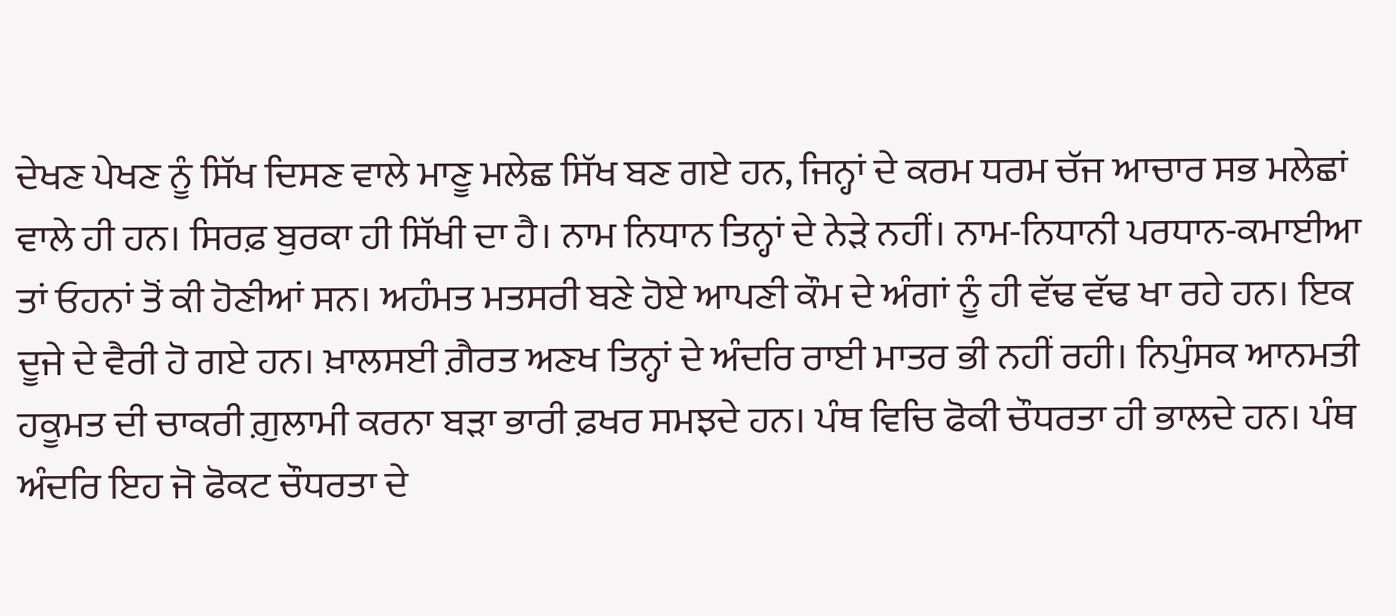ਦੇਖਣ ਪੇਖਣ ਨੂੰ ਸਿੱਖ ਦਿਸਣ ਵਾਲੇ ਮਾਣੂ ਮਲੇਛ ਸਿੱਖ ਬਣ ਗਏ ਹਨ, ਜਿਨ੍ਹਾਂ ਦੇ ਕਰਮ ਧਰਮ ਚੱਜ ਆਚਾਰ ਸਭ ਮਲੇਛਾਂ ਵਾਲੇ ਹੀ ਹਨ। ਸਿਰਫ਼ ਬੁਰਕਾ ਹੀ ਸਿੱਖੀ ਦਾ ਹੈ। ਨਾਮ ਨਿਧਾਨ ਤਿਨ੍ਹਾਂ ਦੇ ਨੇੜੇ ਨਹੀਂ। ਨਾਮ-ਨਿਧਾਨੀ ਪਰਧਾਨ-ਕਮਾਈਆ ਤਾਂ ਓਹਨਾਂ ਤੋਂ ਕੀ ਹੋਣੀਆਂ ਸਨ। ਅਹੰਮਤ ਮਤਸਰੀ ਬਣੇ ਹੋਏ ਆਪਣੀ ਕੌਮ ਦੇ ਅੰਗਾਂ ਨੂੰ ਹੀ ਵੱਢ ਵੱਢ ਖਾ ਰਹੇ ਹਨ। ਇਕ ਦੂਜੇ ਦੇ ਵੈਰੀ ਹੋ ਗਏ ਹਨ। ਖ਼ਾਲਸਈ ਗ਼ੈਰਤ ਅਣਖ ਤਿਨ੍ਹਾਂ ਦੇ ਅੰਦਰਿ ਰਾਈ ਮਾਤਰ ਭੀ ਨਹੀਂ ਰਹੀ। ਨਿਪੁੰਸਕ ਆਨਮਤੀ ਹਕੂਮਤ ਦੀ ਚਾਕਰੀ ਗ਼ੁਲਾਮੀ ਕਰਨਾ ਬੜਾ ਭਾਰੀ ਫ਼ਖਰ ਸਮਝਦੇ ਹਨ। ਪੰਥ ਵਿਚਿ ਫੋਕੀ ਚੌਧਰਤਾ ਹੀ ਭਾਲਦੇ ਹਨ। ਪੰਥ ਅੰਦਰਿ ਇਹ ਜੋ ਫੋਕਟ ਚੌਧਰਤਾ ਦੇ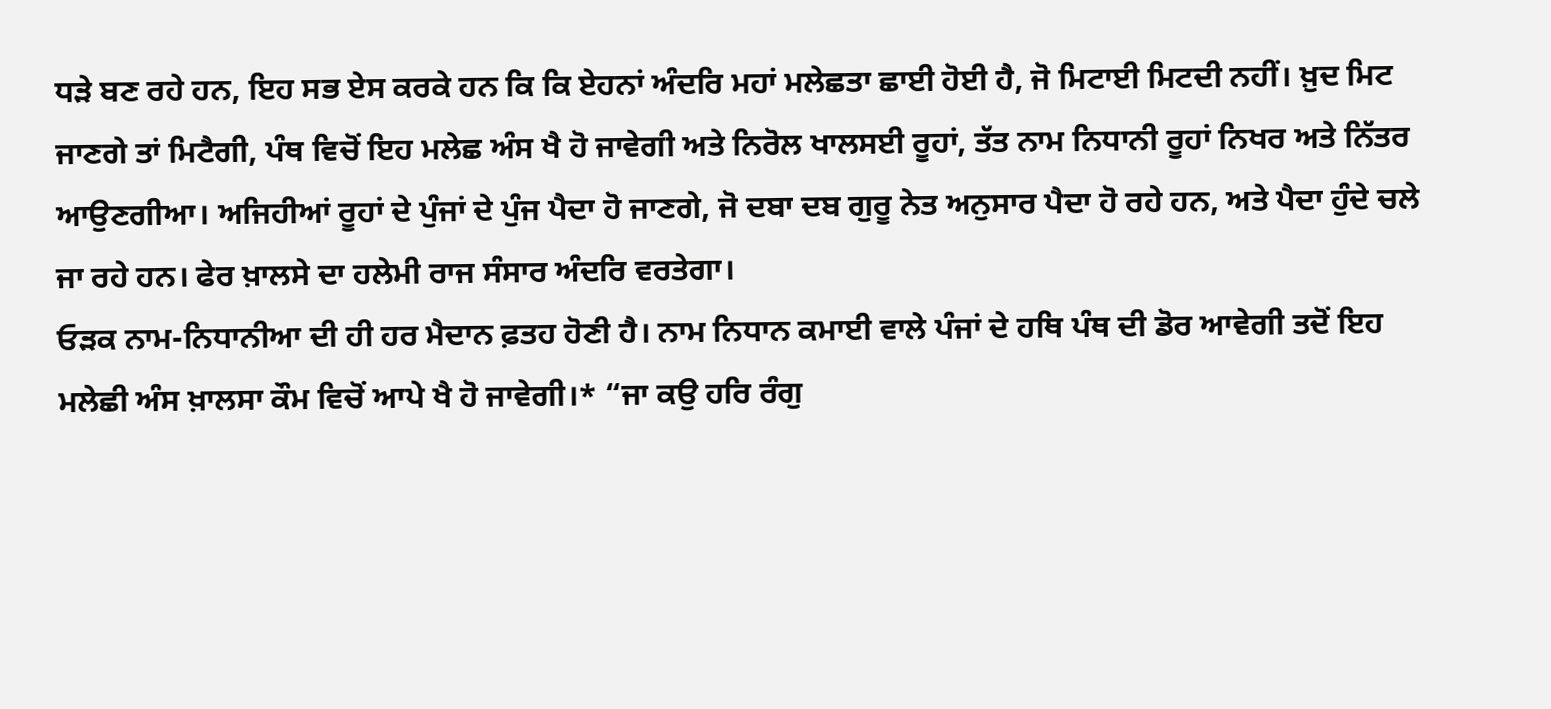ਧੜੇ ਬਣ ਰਹੇ ਹਨ, ਇਹ ਸਭ ਏਸ ਕਰਕੇ ਹਨ ਕਿ ਕਿ ਏਹਨਾਂ ਅੰਦਰਿ ਮਹਾਂ ਮਲੇਛਤਾ ਛਾਈ ਹੋਈ ਹੈ, ਜੋ ਮਿਟਾਈ ਮਿਟਦੀ ਨਹੀਂ। ਖ਼ੁਦ ਮਿਟ ਜਾਣਗੇ ਤਾਂ ਮਿਟੈਗੀ, ਪੰਥ ਵਿਚੋਂ ਇਹ ਮਲੇਛ ਅੰਸ ਖੈ ਹੋ ਜਾਵੇਗੀ ਅਤੇ ਨਿਰੋਲ ਖਾਲਸਈ ਰੂਹਾਂ, ਤੱਤ ਨਾਮ ਨਿਧਾਨੀ ਰੂਹਾਂ ਨਿਖਰ ਅਤੇ ਨਿੱਤਰ ਆਉਣਗੀਆ। ਅਜਿਹੀਆਂ ਰੂਹਾਂ ਦੇ ਪੁੰਜਾਂ ਦੇ ਪੁੰਜ ਪੈਦਾ ਹੋ ਜਾਣਗੇ, ਜੋ ਦਬਾ ਦਬ ਗੁਰੂ ਨੇਤ ਅਨੁਸਾਰ ਪੈਦਾ ਹੋ ਰਹੇ ਹਨ, ਅਤੇ ਪੈਦਾ ਹੁੰਦੇ ਚਲੇ ਜਾ ਰਹੇ ਹਨ। ਫੇਰ ਖ਼ਾਲਸੇ ਦਾ ਹਲੇਮੀ ਰਾਜ ਸੰਸਾਰ ਅੰਦਰਿ ਵਰਤੇਗਾ।
ਓੜਕ ਨਾਮ-ਨਿਧਾਨੀਆ ਦੀ ਹੀ ਹਰ ਮੈਦਾਨ ਫ਼ਤਹ ਹੋਣੀ ਹੈ। ਨਾਮ ਨਿਧਾਨ ਕਮਾਈ ਵਾਲੇ ਪੰਜਾਂ ਦੇ ਹਥਿ ਪੰਥ ਦੀ ਡੋਰ ਆਵੇਗੀ ਤਦੋਂ ਇਹ ਮਲੇਛੀ ਅੰਸ ਖ਼ਾਲਸਾ ਕੌਮ ਵਿਚੋਂ ਆਪੇ ਖੈ ਹੋ ਜਾਵੇਗੀ।* “ਜਾ ਕਉ ਹਰਿ ਰੰਗੁ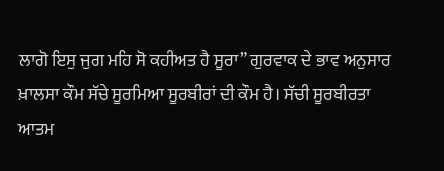ਲਾਗੋ ਇਸੁ ਜੁਗ ਮਹਿ ਸੋ ਕਹੀਅਤ ਹੈ ਸੂਰਾ” ਗੁਰਵਾਕ ਦੇ ਭਾਵ ਅਨੁਸਾਰ ਖ਼ਾਲਸਾ ਕੌਮ ਸੱਚੇ ਸੂਰਮਿਆ ਸੂਰਬੀਰਾਂ ਦੀ ਕੌਮ ਹੈ। ਸੱਚੀ ਸੂਰਬੀਰਤਾ ਆਤਮ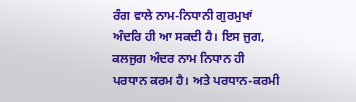ਰੰਗ ਵਾਲੇ ਨਾਮ-ਨਿਧਾਨੀ ਗੁਰਮੁਖਾਂ ਅੰਦਰਿ ਹੀ ਆ ਸਕਦੀ ਹੈ। ਇਸ ਜੁਗ, ਕਲਜੁਗ ਅੰਦਰ ਨਾਮ ਨਿਧਾਨ ਹੀ ਪਰਧਾਨ ਕਰਮ ਹੈ। ਅਤੇ ਪਰਧਾਨ-ਕਰਮੀ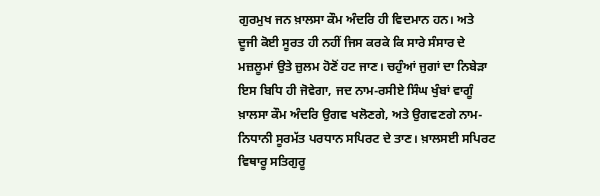ਗੁਰਮੁਖ ਜਨ ਖ਼ਾਲਸਾ ਕੌਮ ਅੰਦਰਿ ਹੀ ਵਿਦਮਾਨ ਹਨ। ਅਤੇ ਦੂਜੀ ਕੋਈ ਸੂਰਤ ਹੀ ਨਹੀਂ ਜਿਸ ਕਰਕੇ ਕਿ ਸਾਰੇ ਸੰਸਾਰ ਦੇ ਮਜ਼ਲੂਮਾਂ ਉਤੇ ਜ਼ੁਲਮ ਹੋਣੋਂ ਹਟ ਜਾਣ। ਚਹੁੰਆਂ ਜੁਗਾਂ ਦਾ ਨਿਬੇੜਾ ਇਸ ਬਿਧਿ ਹੀ ਜੋਵੇਗਾ, ਜਦ ਨਾਮ-ਰਸੀਏ ਸਿੰਘ ਖੁੰਬਾਂ ਵਾਗੂੰ ਖ਼ਾਲਸਾ ਕੌਮ ਅੰਦਰਿ ਉਗਵ ਖਲੋਣਗੇ, ਅਤੇ ਉਗਵਣਗੇ ਨਾਮ-ਨਿਧਾਨੀ ਸੂਰਮੱਤ ਪਰਧਾਨ ਸਪਿਰਟ ਦੇ ਤਾਣ। ਖ਼ਾਲਸਈ ਸਪਿਰਟ ਵਿਥਾਰੂ ਸਤਿਗੁਰੂ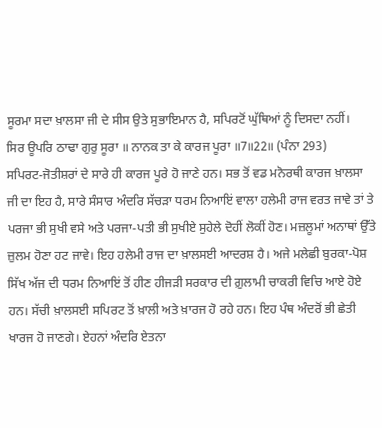ਸੂਰਮਾ ਸਦਾ ਖ਼ਾਲਸਾ ਜੀ ਦੇ ਸੀਸ ਉਤੇ ਸੁਭਾਇਮਾਨ ਹੈ, ਸਪਿਰਟੋਂ ਘੁੱਥਿਆਂ ਨੂੰ ਦਿਸਦਾ ਨਹੀਂ।
ਸਿਰ ਊਪਰਿ ਠਾਢਾ ਗੁਰੁ ਸੂਰਾ ॥ ਨਾਨਕ ਤਾ ਕੇ ਕਾਰਜ ਪੂਰਾ ॥7॥22॥ (ਪੰਨਾ 293)
ਸਪਿਰਟ-ਜੋਤੀਸ਼ਰਾਂ ਦੇ ਸਾਰੇ ਹੀ ਕਾਰਜ ਪੂਰੇ ਹੋ ਜਾਣੇ ਹਨ। ਸਭ ਤੋਂ ਵਡ ਮਨੋਰਥੀ ਕਾਰਜ ਖ਼ਾਲਸਾ ਜੀ ਦਾ ਇਹ ਹੈ, ਸਾਰੇ ਸੰਸਾਰ ਅੰਦਰਿ ਸੱਚੜਾ ਧਰਮ ਨਿਆਇਂ ਵਾਲਾ ਹਲੇਮੀ ਰਾਜ ਵਰਤ ਜਾਵੇ ਤਾਂ ਤੇ ਪਰਜਾ ਭੀ ਸੁਖੀ ਵਸੇ ਅਤੇ ਪਰਜਾ-ਪਤੀ ਭੀ ਸੁਖੀਏ ਸੁਹੇਲੇ ਦੋਹੀਂ ਲੋਕੀਂ ਹੋਣ। ਮਜ਼ਲੂਮਾਂ ਅਨਾਥਾਂ ਉੱਤੇ ਜ਼ੁਲਮ ਹੋਣਾ ਹਟ ਜਾਵੇ। ਇਹ ਹਲੇਮੀ ਰਾਜ ਦਾ ਖ਼ਾਲਸਈ ਆਦਰਸ਼ ਹੈ। ਅਜੇ ਮਲੇਛੀ ਬੁਰਕਾ-ਪੋਸ਼ ਸਿੱਖ ਅੱਜ ਦੀ ਧਰਮ ਨਿਆਇਂ ਤੋਂ ਹੀਣ ਹੀਜੜੀ ਸਰਕਾਰ ਦੀ ਗ਼ੁਲਾਮੀ ਚਾਕਰੀ ਵਿਚਿ ਆਏ ਹੋਏ ਹਨ। ਸੱਚੀ ਖ਼ਾਲਸਈ ਸਪਿਰਟ ਤੋਂ ਖ਼ਾਲੀ ਅਤੇ ਖ਼ਾਰਜ ਹੋ ਰਹੇ ਹਨ। ਇਹ ਪੰਥ ਅੰਦਰੋਂ ਭੀ ਛੇਤੀ ਖਾਰਜ ਹੋ ਜਾਣਗੇ। ਏਹਨਾਂ ਅੰਦਰਿ ਏਤਨਾ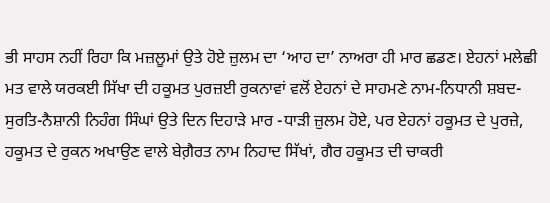ਭੀ ਸਾਹਸ ਨਹੀਂ ਰਿਹਾ ਕਿ ਮਜ਼ਲੂਮਾਂ ਉਤੇ ਹੋਏ ਜ਼ੁਲਮ ਦਾ ‘ਆਹ ਦਾ’ ਨਾਅਰਾ ਹੀ ਮਾਰ ਛਡਣ। ਏਹਨਾਂ ਮਲੇਛੀ ਮਤ ਵਾਲੇ ਯਰਕਈ ਸਿੱਖਾ ਦੀ ਹਕੂਮਤ ਪੁਰਜ਼ਈ ਰੁਕਨਾਵਾਂ ਵਲੋਂ ਏਹਨਾਂ ਦੇ ਸਾਹਮਣੇ ਨਾਮ-ਨਿਧਾਨੀ ਸ਼ਬਦ-ਸੁਰਤਿ-ਨੈਸ਼ਾਨੀ ਨਿਹੰਗ ਸਿੰਘਾਂ ਉਤੇ ਦਿਨ ਦਿਹਾੜੇ ਮਾਰ -ਧਾੜੀ ਜ਼ੁਲਮ ਹੋਏ, ਪਰ ਏਹਨਾਂ ਹਕੂਮਤ ਦੇ ਪੁਰਜ਼ੇ, ਹਕੂਮਤ ਦੇ ਰੁਕਨ ਅਖਾਉਣ ਵਾਲੇ ਬੇਗ਼ੈਰਤ ਨਾਮ ਨਿਹਾਦ ਸਿੱਖਾਂ, ਗੈਰ ਹਕੂਮਤ ਦੀ ਚਾਕਰੀ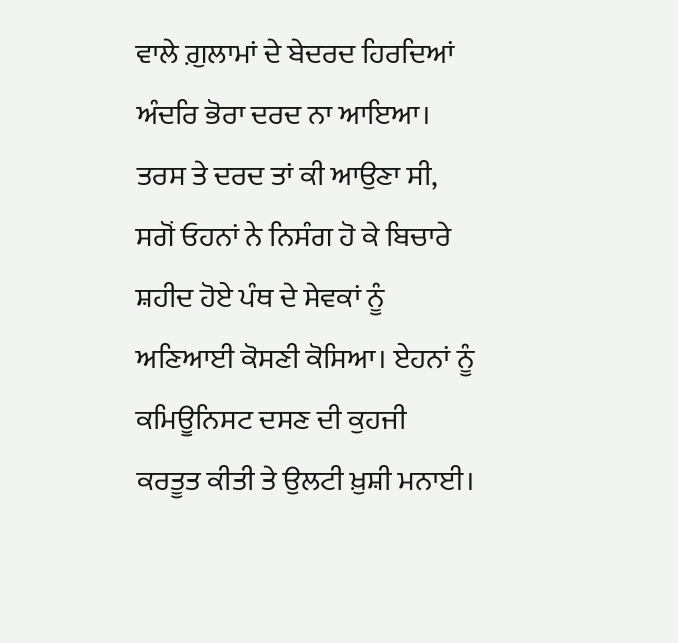ਵਾਲੇ ਗ਼ੁਲਾਮਾਂ ਦੇ ਬੇਦਰਦ ਹਿਰਦਿਆਂ ਅੰਦਰਿ ਭੋਰਾ ਦਰਦ ਨਾ ਆਇਆ। ਤਰਸ ਤੇ ਦਰਦ ਤਾਂ ਕੀ ਆਉਣਾ ਸੀ, ਸਗੋਂ ਓਹਨਾਂ ਨੇ ਨਿਸੰਗ ਹੋ ਕੇ ਬਿਚਾਰੇ ਸ਼ਹੀਦ ਹੋਏ ਪੰਥ ਦੇ ਸੇਵਕਾਂ ਨੂੰ ਅਣਿਆਈ ਕੋਸਣੀ ਕੋਸਿਆ। ਏਹਨਾਂ ਨੂੰ ਕਮਿਊਨਿਸਟ ਦਸਣ ਦੀ ਕੁਹਜੀ ਕਰਤੂਤ ਕੀਤੀ ਤੇ ਉਲਟੀ ਖ਼ੁਸ਼ੀ ਮਨਾਈ।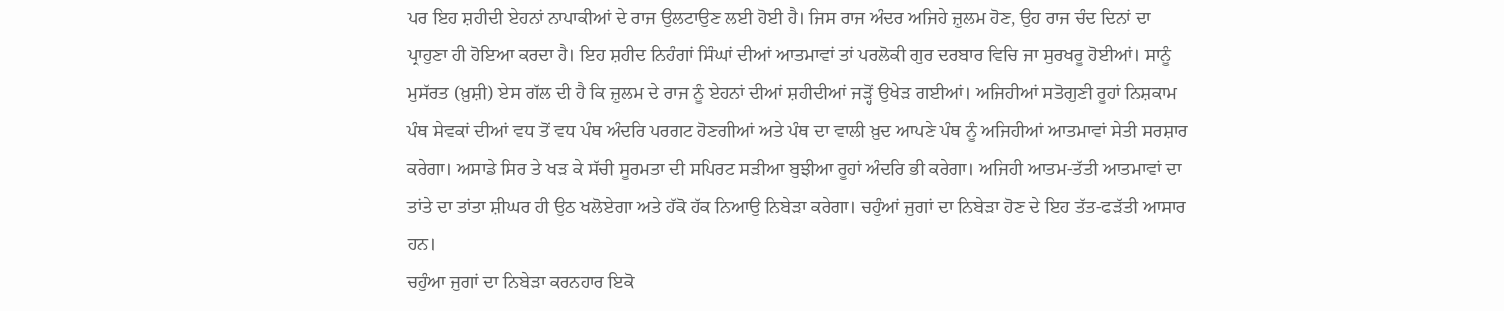ਪਰ ਇਹ ਸ਼ਹੀਦੀ ਏਹਨਾਂ ਨਾਪਾਕੀਆਂ ਦੇ ਰਾਜ ਉਲਟਾਉਣ ਲਈ ਹੋਈ ਹੈ। ਜਿਸ ਰਾਜ ਅੰਦਰ ਅਜਿਹੇ ਜ਼ੁਲਮ ਹੋਣ, ਉਹ ਰਾਜ ਚੰਦ ਦਿਨਾਂ ਦਾ ਪ੍ਰਾਹੁਣਾ ਹੀ ਹੋਇਆ ਕਰਦਾ ਹੈ। ਇਹ ਸ਼ਹੀਦ ਨਿਹੰਗਾਂ ਸਿੰਘਾਂ ਦੀਆਂ ਆਤਮਾਵਾਂ ਤਾਂ ਪਰਲੋਕੀ ਗੁਰ ਦਰਬਾਰ ਵਿਚਿ ਜਾ ਸੁਰਖਰੂ ਹੋਈਆਂ। ਸਾਨੂੰ ਮੁਸੱਰਤ (ਖ਼ੁਸ਼ੀ) ਏਸ ਗੱਲ ਦੀ ਹੈ ਕਿ ਜ਼ੁਲਮ ਦੇ ਰਾਜ ਨੂੰ ਏਹਨਾਂ ਦੀਆਂ ਸ਼ਹੀਦੀਆਂ ਜੜ੍ਹੋਂ ਉਖੇੜ ਗਈਆਂ। ਅਜਿਹੀਆਂ ਸਤੋਗੁਣੀ ਰੂਹਾਂ ਨਿਸ਼ਕਾਮ ਪੰਥ ਸੇਵਕਾਂ ਦੀਆਂ ਵਧ ਤੋਂ ਵਧ ਪੰਥ ਅੰਦਰਿ ਪਰਗਟ ਹੋਣਗੀਆਂ ਅਤੇ ਪੰਥ ਦਾ ਵਾਲੀ ਖ਼ੁਦ ਆਪਣੇ ਪੰਥ ਨੂੰ ਅਜਿਹੀਆਂ ਆਤਮਾਵਾਂ ਸੇਤੀ ਸਰਸ਼ਾਰ ਕਰੇਗਾ। ਅਸਾਡੇ ਸਿਰ ਤੇ ਖੜ ਕੇ ਸੱਚੀ ਸੂਰਮਤਾ ਦੀ ਸਪਿਰਟ ਸੜੀਆ ਬੁਝੀਆ ਰੂਹਾਂ ਅੰਦਰਿ ਭੀ ਕਰੇਗਾ। ਅਜਿਹੀ ਆਤਮ-ਤੱਤੀ ਆਤਮਾਵਾਂ ਦਾ ਤਾਂਤੇ ਦਾ ਤਾਂਤਾ ਸ਼ੀਘਰ ਹੀ ਉਠ ਖਲੋਏਗਾ ਅਤੇ ਹੱਕੋ ਹੱਕ ਨਿਆਉ ਨਿਬੇੜਾ ਕਰੇਗਾ। ਚਹੁੰਆਂ ਜੁਗਾਂ ਦਾ ਨਿਬੇੜਾ ਹੋਣ ਦੇ ਇਹ ਤੱਤ-ਫੜੱਤੀ ਆਸਾਰ ਹਨ।
ਚਹੁੰਆ ਜੁਗਾਂ ਦਾ ਨਿਬੇੜਾ ਕਰਨਹਾਰ ਇਕੋ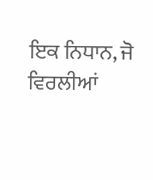ਇਕ ਨਿਧਾਨ, ਜੋ ਵਿਰਲੀਆਂ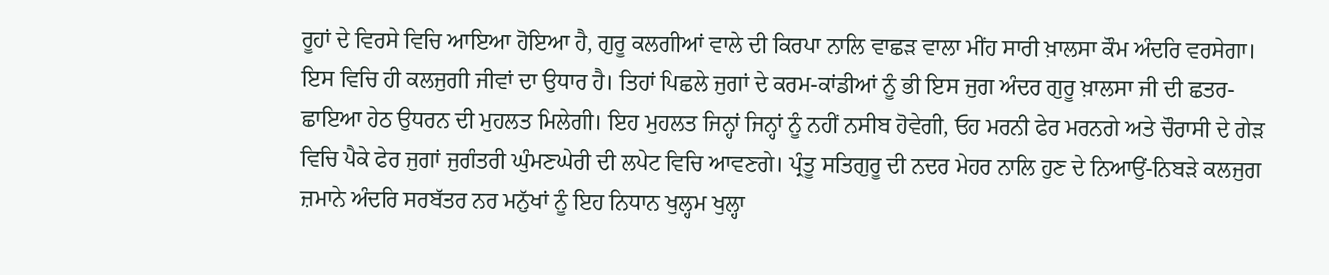ਰੂਹਾਂ ਦੇ ਵਿਰਸੇ ਵਿਚਿ ਆਇਆ ਹੋਇਆ ਹੈ, ਗੁਰੂ ਕਲਗੀਆਂ ਵਾਲੇ ਦੀ ਕਿਰਪਾ ਨਾਲਿ ਵਾਛੜ ਵਾਲਾ ਮੀਂਹ ਸਾਰੀ ਖ਼ਾਲਸਾ ਕੌਮ ਅੰਦਰਿ ਵਰਸੇਗਾ। ਇਸ ਵਿਚਿ ਹੀ ਕਲਜੁਗੀ ਜੀਵਾਂ ਦਾ ਉਧਾਰ ਹੈ। ਤਿਹਾਂ ਪਿਛਲੇ ਜੁਗਾਂ ਦੇ ਕਰਮ-ਕਾਂਡੀਆਂ ਨੂੰ ਭੀ ਇਸ ਜੁਗ ਅੰਦਰ ਗੁਰੂ ਖ਼ਾਲਸਾ ਜੀ ਦੀ ਛਤਰ-ਛਾਇਆ ਹੇਠ ਉਧਰਨ ਦੀ ਮੁਹਲਤ ਮਿਲੇਗੀ। ਇਹ ਮੁਹਲਤ ਜਿਨ੍ਹਾਂ ਜਿਨ੍ਹਾਂ ਨੂੰ ਨਹੀਂ ਨਸੀਬ ਹੋਵੇਗੀ, ਓਹ ਮਰਨੀ ਫੇਰ ਮਰਨਗੇ ਅਤੇ ਚੌਰਾਸੀ ਦੇ ਗੇੜ ਵਿਚਿ ਪੈਕੇ ਫੇਰ ਜੁਗਾਂ ਜੁਗੰਤਰੀ ਘੁੰਮਣਘੇਰੀ ਦੀ ਲਪੇਟ ਵਿਚਿ ਆਵਣਗੇ। ਪ੍ਰੰਤੂ ਸਤਿਗੁਰੂ ਦੀ ਨਦਰ ਮੇਹਰ ਨਾਲਿ ਹੁਣ ਦੇ ਨਿਆਉਂ-ਨਿਬੜੇ ਕਲਜੁਗ ਜ਼ਮਾਨੇ ਅੰਦਰਿ ਸਰਬੱਤਰ ਨਰ ਮਨੁੱਖਾਂ ਨੂੰ ਇਹ ਨਿਧਾਨ ਖੁਲ੍ਹਮ ਖੁਲ੍ਹਾ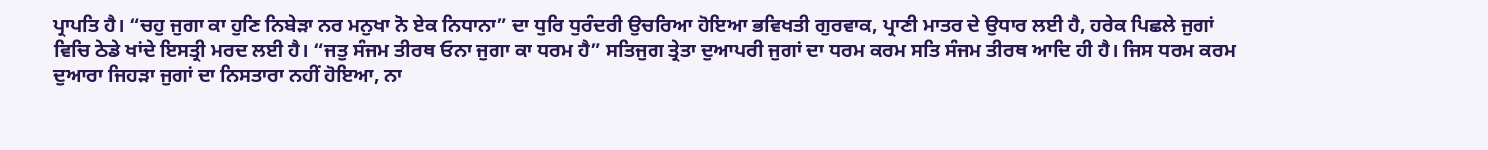ਪ੍ਰਾਪਤਿ ਹੈ। “ਚਹੁ ਜੁਗਾ ਕਾ ਹੁਣਿ ਨਿਬੇੜਾ ਨਰ ਮਨੁਖਾ ਨੋ ਏਕ ਨਿਧਾਨਾ” ਦਾ ਧੁਰਿ ਧੁਰੰਦਰੀ ਉਚਰਿਆ ਹੋਇਆ ਭਵਿਖਤੀ ਗੁਰਵਾਕ, ਪ੍ਰਾਣੀ ਮਾਤਰ ਦੇ ਉਧਾਰ ਲਈ ਹੈ, ਹਰੇਕ ਪਿਛਲੇ ਜੁਗਾਂ ਵਿਚਿ ਠੇਡੇ ਖਾਂਦੇ ਇਸਤ੍ਰੀ ਮਰਦ ਲਈ ਹੈ। “ਜਤੁ ਸੰਜਮ ਤੀਰਥ ਓਨਾ ਜੁਗਾ ਕਾ ਧਰਮ ਹੈ” ਸਤਿਜੁਗ ਤ੍ਰੇਤਾ ਦੁਆਪਰੀ ਜੁਗਾਂ ਦਾ ਧਰਮ ਕਰਮ ਸਤਿ ਸੰਜਮ ਤੀਰਥ ਆਦਿ ਹੀ ਹੈ। ਜਿਸ ਧਰਮ ਕਰਮ ਦੁਆਰਾ ਜਿਹੜਾ ਜੁਗਾਂ ਦਾ ਨਿਸਤਾਰਾ ਨਹੀਂ ਹੋਇਆ, ਨਾ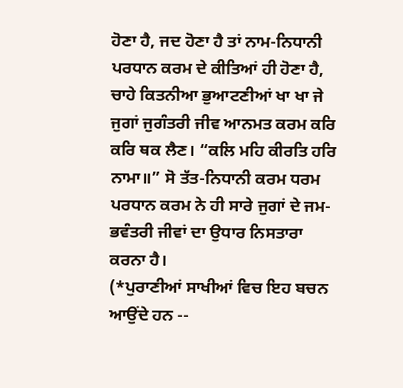ਹੋਣਾ ਹੈ, ਜਦ ਹੋਣਾ ਹੈ ਤਾਂ ਨਾਮ-ਨਿਧਾਨੀ ਪਰਧਾਨ ਕਰਮ ਦੇ ਕੀਤਿਆਂ ਹੀ ਹੋਣਾ ਹੈ, ਚਾਹੇ ਕਿਤਨੀਆ ਭੁਆਟਣੀਆਂ ਖਾ ਖਾ ਜੇ ਜੁਗਾਂ ਜੁਗੰਤਰੀ ਜੀਵ ਆਨਮਤ ਕਰਮ ਕਰਿ ਕਰਿ ਥਕ ਲੈਣ। “ਕਲਿ ਮਹਿ ਕੀਰਤਿ ਹਰਿ ਨਾਮਾ॥” ਸੋ ਤੱਤ-ਨਿਧਾਨੀ ਕਰਮ ਧਰਮ ਪਰਧਾਨ ਕਰਮ ਨੇ ਹੀ ਸਾਰੇ ਜੁਗਾਂ ਦੇ ਜਮ-ਭਵੰਤਰੀ ਜੀਵਾਂ ਦਾ ਉਧਾਰ ਨਿਸਤਾਰਾ ਕਰਨਾ ਹੈ।
(*ਪੁਰਾਣੀਆਂ ਸਾਖੀਆਂ ਵਿਚ ਇਹ ਬਚਨ ਆਉਂਦੇ ਹਨ --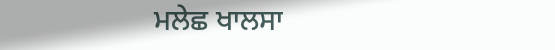ਮਲੇਛ ਖਾਲਸਾ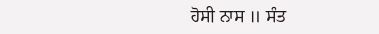ਹੋਸੀ ਨਾਸ ॥ ਸੰਤ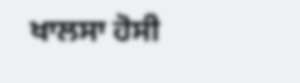ਖਾਲਸਾ ਹੋਸੀ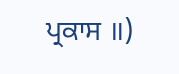ਪ੍ਰਕਾਸ ॥)